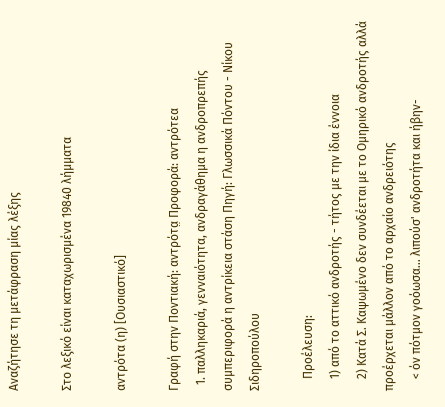Αναζήτησε τη μετάφραση μίας λέξης

Στο λεξικό είναι καταχωρισμένα 19840 λήμματα

αντρότα (η) [Ουσιαστικό]

Γραφή στην Ποντιακή: αντρότα̤ Προφορά: αντρότεα
  1. παλληκαριά, γενναιότητα, ανδραγάθημα η ανδροπρεπής συμπεριφορά η αντρίκεια στάση Πηγή: Γλωσσικά Πόντου - Νίκου Σιδηροπούλου

    Προέλευση:
    1) από το αττικό ανδροτής - τήτος με την ίδια έννοια
    2) Κατά Σ. Καψωμένο δεν συνδέεται με το Ομηρικό ανδροτής αλλά προέρχεται μάλλον από το αρχαίο ανδρειότης
    < όν πότμον γοόωσα... λιπούσ' ανδροτήτα και ήβην-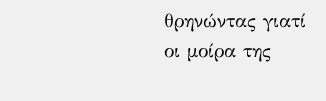θρηνώντας γιατί οι μοίρα της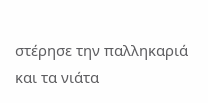στέρησε την παλληκαριά και τα νιάτα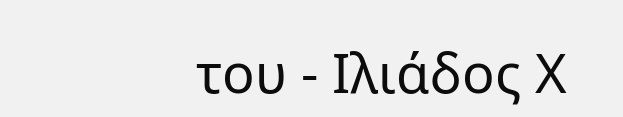του - Ιλιάδος Χ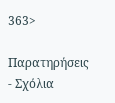363>

Παρατηρήσεις - Σχόλια